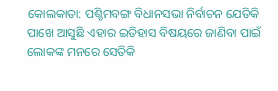କୋଲକାତା: ପଶ୍ଚିମବଙ୍ଗ ବିଧାନସଭା ନିର୍ବାଚନ ଯେତିକି ପାଖେ ଆସୁଛି ଏହାର ଇତିହାସ ବିଷୟରେ ଜାଣିବା ପାଇଁ ଲୋକଙ୍କ ମନରେ ସେତିକି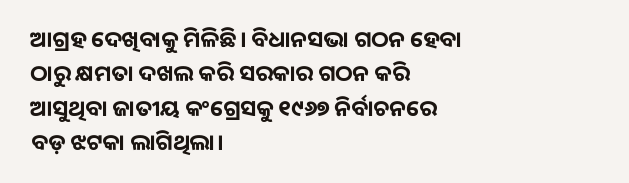ଆଗ୍ରହ ଦେଖିବାକୁ ମିଳିଛି। ବିଧାନସଭା ଗଠନ ହେବା ଠାରୁ କ୍ଷମତା ଦଖଲ କରି ସରକାର ଗଠନ କରି ଆସୁଥିବା ଜାତୀୟ କଂଗ୍ରେସକୁ ୧୯୬୭ ନିର୍ବାଚନରେ ବଡ଼ ଝଟକା ଲାଗିଥିଲା।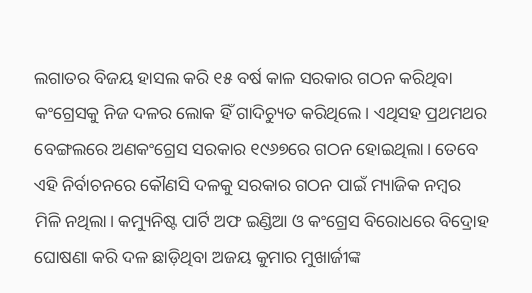ଲଗାତର ବିଜୟ ହାସଲ କରି ୧୫ ବର୍ଷ କାଳ ସରକାର ଗଠନ କରିଥିବା କଂଗ୍ରେସକୁ ନିଜ ଦଳର ଲୋକ ହିଁ ଗାଦିଚ୍ୟୁତ କରିଥିଲେ। ଏଥିସହ ପ୍ରଥମଥର ବେଙ୍ଗଲରେ ଅଣକଂଗ୍ରେସ ସରକାର ୧୯୬୭ରେ ଗଠନ ହୋଇଥିଲା। ତେବେ ଏହି ନିର୍ବାଚନରେ କୌଣସି ଦଳକୁ ସରକାର ଗଠନ ପାଇଁ ମ୍ୟାଜିକ ନମ୍ବର ମିଳି ନଥିଲା। କମ୍ୟୁନିଷ୍ଟ ପାର୍ଟି ଅଫ ଇଣ୍ଡିଆ ଓ କଂଗ୍ରେସ ବିରୋଧରେ ବିଦ୍ରୋହ ଘୋଷଣା କରି ଦଳ ଛାଡ଼ିଥିବା ଅଜୟ କୁମାର ମୁଖାର୍ଜୀଙ୍କ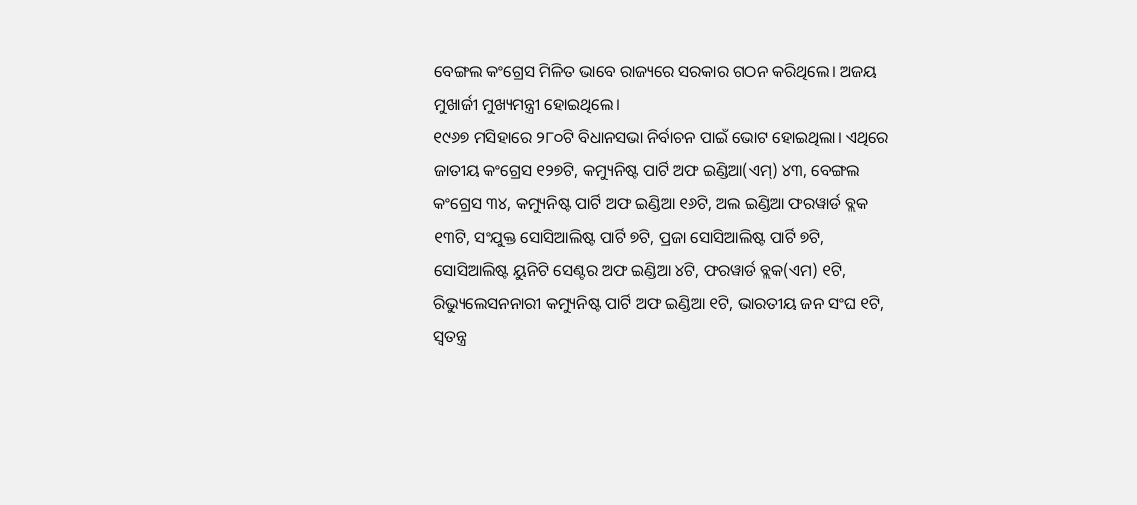ବେଙ୍ଗଲ କଂଗ୍ରେସ ମିଳିତ ଭାବେ ରାଜ୍ୟରେ ସରକାର ଗଠନ କରିଥିଲେ। ଅଜୟ ମୁଖାର୍ଜୀ ମୁଖ୍ୟମନ୍ତ୍ରୀ ହୋଇଥିଲେ।
୧୯୬୭ ମସିହାରେ ୨୮୦ଟି ବିଧାନସଭା ନିର୍ବାଚନ ପାଇଁ ଭୋଟ ହୋଇଥିଲା। ଏଥିରେ ଜାତୀୟ କଂଗ୍ରେସ ୧୨୭ଟି, କମ୍ୟୁନିଷ୍ଟ ପାର୍ଟି ଅଫ ଇଣ୍ଡିଆ(ଏମ୍) ୪୩, ବେଙ୍ଗଲ କଂଗ୍ରେସ ୩୪, କମ୍ୟୁନିଷ୍ଟ ପାର୍ଟି ଅଫ ଇଣ୍ଡିଆ ୧୬ଟି, ଅଲ ଇଣ୍ଡିଆ ଫରୱାର୍ଡ ବ୍ଲକ ୧୩ଟି, ସଂଯୁକ୍ତ ସୋସିଆଲିଷ୍ଟ ପାର୍ଟି ୭ଟି, ପ୍ରଜା ସୋସିଆଲିଷ୍ଟ ପାର୍ଟି ୭ଟି, ସୋସିଆଲିଷ୍ଟ ୟୁନିଟି ସେଣ୍ଟର ଅଫ ଇଣ୍ଡିଆ ୪ଟି, ଫରୱାର୍ଡ ବ୍ଲକ(ଏମ) ୧ଟି, ରିଭ୍ୟୁଲେସନନାରୀ କମ୍ୟୁନିଷ୍ଟ ପାର୍ଟି ଅଫ ଇଣ୍ଡିଆ ୧ଟି, ଭାରତୀୟ ଜନ ସଂଘ ୧ଟି, ସ୍ୱତନ୍ତ୍ର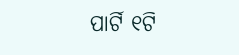ପାର୍ଟି ୧ଟି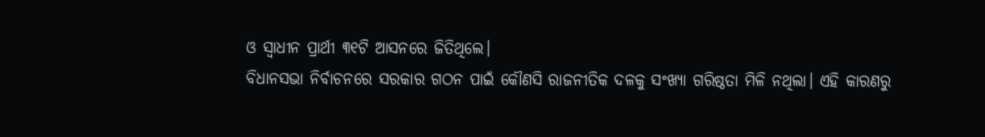ଓ ସ୍ୱାଧୀନ ପ୍ରାର୍ଥୀ ୩୧ଟି ଆସନରେ ଜିତିଥିଲେ।
ବିଧାନସଭା ନିର୍ବାଚନରେ ସରକାର ଗଠନ ପାଇଁ କୌଣସି ରାଜନୀତିକ ଦଳକୁ ସଂଖ୍ୟା ଗରିଷ୍ଠତା ମିଳି ନଥିଲା। ଏହି କାରଣରୁ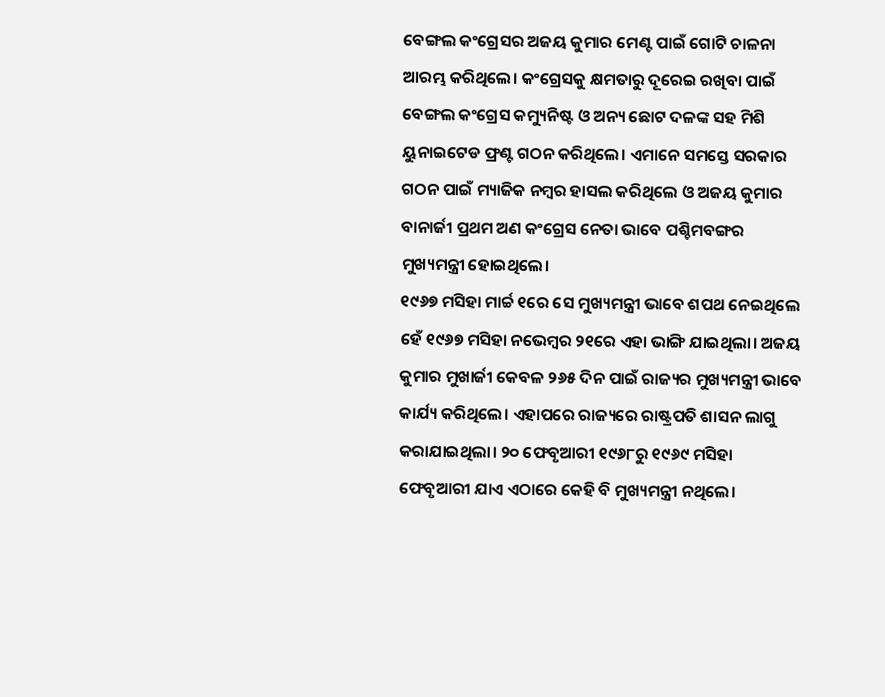ବେଙ୍ଗଲ କଂଗ୍ରେସର ଅଜୟ କୁମାର ମେଣ୍ଟ ପାଇଁ ଗୋଟି ଚାଳନା ଆରମ୍ଭ କରିଥିଲେ। କଂଗ୍ରେସକୁ କ୍ଷମତାରୁ ଦୂରେଇ ରଖିବା ପାଇଁ ବେଙ୍ଗଲ କଂଗ୍ରେସ କମ୍ୟୁନିଷ୍ଟ ଓ ଅନ୍ୟ ଛୋଟ ଦଳଙ୍କ ସହ ମିଶି ୟୁନାଇଟେଡ ଫ୍ରଣ୍ଟ ଗଠନ କରିଥିଲେ। ଏମାନେ ସମସ୍ତେ ସରକାର ଗଠନ ପାଇଁ ମ୍ୟାଜିକ ନମ୍ବର ହାସଲ କରିଥିଲେ ଓ ଅଜୟ କୁମାର ବାନାର୍ଜୀ ପ୍ରଥମ ଅଣ କଂଗ୍ରେସ ନେତା ଭାବେ ପଶ୍ଚିମବଙ୍ଗର ମୁଖ୍ୟମନ୍ତ୍ରୀ ହୋଇଥିଲେ।
୧୯୬୭ ମସିହା ମାର୍ଚ୍ଚ ୧ରେ ସେ ମୁଖ୍ୟମନ୍ତ୍ରୀ ଭାବେ ଶପଥ ନେଇଥିଲେ ହେଁ ୧୯୬୭ ମସିହା ନଭେମ୍ବର ୨୧ରେ ଏହା ଭାଙ୍ଗି ଯାଇଥିଲା। ଅଜୟ କୁମାର ମୁଖାର୍ଜୀ କେବଳ ୨୬୫ ଦିନ ପାଇଁ ରାଜ୍ୟର ମୁଖ୍ୟମନ୍ତ୍ରୀ ଭାବେ କାର୍ଯ୍ୟ କରିଥିଲେ। ଏହାପରେ ରାଜ୍ୟରେ ରାଷ୍ଟ୍ରପତି ଶାସନ ଲାଗୁ କରାଯାଇଥିଲା। ୨୦ ଫେବୃଆରୀ ୧୯୬୮ରୁ ୧୯୬୯ ମସିହା ଫେବୃଆରୀ ଯାଏ ଏଠାରେ କେହି ବି ମୁଖ୍ୟମନ୍ତ୍ରୀ ନଥିଲେ।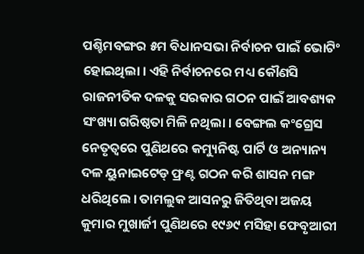ପଶ୍ଚିମବଙ୍ଗର ୫ମ ବିଧାନସଭା ନିର୍ବାଚନ ପାଇଁ ଭୋଟିଂ ହୋଇଥିଲା। ଏହି ନିର୍ବାଚନରେ ମଧ୍ୟ କୌଣସି ରାଜନୀତିକ ଦଳକୁ ସରକାର ଗଠନ ପାଇଁ ଆବଶ୍ୟକ ସଂଖ୍ୟା ଗରିଷ୍ଠତା ମିଳି ନଥିଲା। ବେଙ୍ଗଲ କଂଗ୍ରେସ ନେତୃତ୍ୱରେ ପୁଣିଥରେ କମ୍ୟୁନିଷ୍ଟ ପାର୍ଟି ଓ ଅନ୍ୟାନ୍ୟ ଦଳ ୟୁନାଇଟେଡ୍ ଫ୍ରଣ୍ଟ ଗଠନ କରି ଶାସନ ମଙ୍ଗ ଧରିଥିଲେ। ତାମଲୁକ ଆସନରୁ ଜିତିଥିବା ଅଜୟ କୁମାର ମୁଖାର୍ଜୀ ପୁଣିଥରେ ୧୯୬୯ ମସିହା ଫେବୃଆରୀ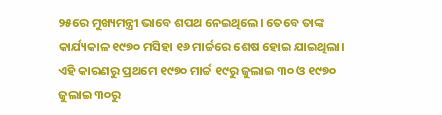୨୫ରେ ମୁଖ୍ୟମନ୍ତ୍ରୀ ଭାବେ ଶପଥ ନେଇଥିଲେ। ତେବେ ତାଙ୍କ କାର୍ଯ୍ୟକାଳ ୧୯୭୦ ମସିହା ୧୬ ମାର୍ଚ୍ଚରେ ଶେଷ ହୋଇ ଯାଇଥିଲା।
ଏହି କାରଣରୁ ପ୍ରଥମେ ୧୯୭୦ ମାର୍ଚ୍ଚ ୧୯ରୁ ଜୁଲାଇ ୩୦ ଓ ୧୯୭୦ ଜୁଲାଇ ୩୦ରୁ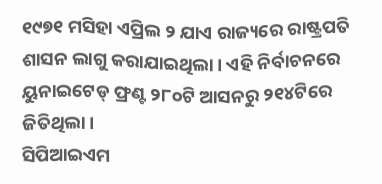୧୯୭୧ ମସିହା ଏପ୍ରିଲ ୨ ଯାଏ ରାଜ୍ୟରେ ରାଷ୍ଟ୍ରପତି ଶାସନ ଲାଗୁ କରାଯାଇଥିଲା। ଏହି ନିର୍ବାଚନରେ ୟୁନାଇଟେଡ୍ ଫ୍ରଣ୍ଟ ୨୮୦ଟି ଆସନରୁ ୨୧୪ଟିରେ ଜିତିଥିଲା।
ସିପିଆଇଏମ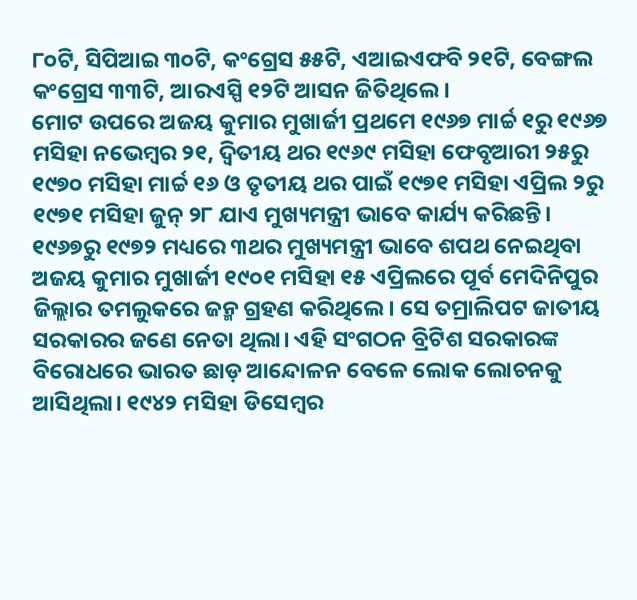୮୦ଟି, ସିପିଆଇ ୩୦ଟି, କଂଗ୍ରେସ ୫୫ଟି, ଏଆଇଏଫବି ୨୧ଟି, ବେଙ୍ଗଲ କଂଗ୍ରେସ ୩୩ଟି, ଆରଏସ୍ପି ୧୨ଟି ଆସନ ଜିତିଥିଲେ।
ମୋଟ ଉପରେ ଅଜୟ କୁମାର ମୁଖାର୍ଜୀ ପ୍ରଥମେ ୧୯୬୭ ମାର୍ଚ୍ଚ ୧ରୁ ୧୯୬୭ ମସିହା ନଭେମ୍ବର ୨୧, ଦ୍ୱିତୀୟ ଥର ୧୯୬୯ ମସିହା ଫେବୃଆରୀ ୨୫ରୁ ୧୯୭୦ ମସିହା ମାର୍ଚ୍ଚ ୧୬ ଓ ତୃତୀୟ ଥର ପାଇଁ ୧୯୭୧ ମସିହା ଏପ୍ରିଲ ୨ରୁ ୧୯୭୧ ମସିହା ଜୁନ୍ ୨୮ ଯାଏ ମୁଖ୍ୟମନ୍ତ୍ରୀ ଭାବେ କାର୍ଯ୍ୟ କରିଛନ୍ତି।
୧୯୬୭ରୁ ୧୯୭୨ ମଧ୍ୟରେ ୩ଥର ମୁଖ୍ୟମନ୍ତ୍ରୀ ଭାବେ ଶପଥ ନେଇଥିବା ଅଜୟ କୁମାର ମୁଖାର୍ଜୀ ୧୯୦୧ ମସିହା ୧୫ ଏପ୍ରିଲରେ ପୂର୍ବ ମେଦିନିପୁର ଜିଲ୍ଲାର ତମଲୁକରେ ଜନ୍ମ ଗ୍ରହଣ କରିଥିଲେ। ସେ ତମ୍ରାଲିପଟ ଜାତୀୟ ସରକାରର ଜଣେ ନେତା ଥିଲା। ଏହି ସଂଗଠନ ବ୍ରିଟିଶ ସରକାରଙ୍କ ବିରୋଧରେ ଭାରତ ଛାଡ଼ ଆନ୍ଦୋଳନ ବେଳେ ଲୋକ ଲୋଚନକୁ ଆସିଥିଲା। ୧୯୪୨ ମସିହା ଡିସେମ୍ବର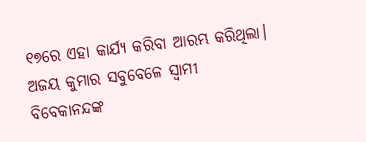୧୭ରେ ଏହା କାର୍ଯ୍ୟ କରିବା ଆରମ୍ଭ କରିଥିଲା।
ଅଜୟ କୁମାର ସବୁବେଳେ ସ୍ୱାମୀ ବିବେକାନନ୍ଦଙ୍କ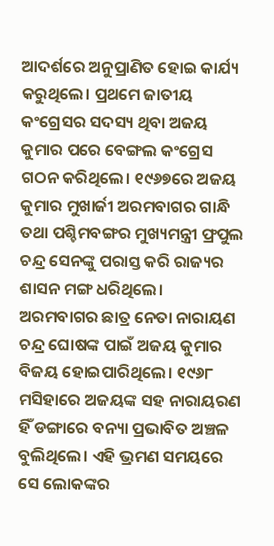ଆଦର୍ଶରେ ଅନୁପ୍ରାଣିତ ହୋଇ କାର୍ଯ୍ୟ କରୁଥିଲେ। ପ୍ରଥମେ ଜାତୀୟ କଂଗ୍ରେସର ସଦସ୍ୟ ଥିବା ଅଜୟ କୁମାର ପରେ ବେଙ୍ଗଲ କଂଗ୍ରେସ ଗଠନ କରିଥିଲେ। ୧୯୬୭ରେ ଅଜୟ କୁମାର ମୁଖାର୍ଜୀ ଅରମବାଗର ଗାନ୍ଧି ତଥା ପଶ୍ଚିମବଙ୍ଗର ମୁଖ୍ୟମନ୍ତ୍ରୀ ଫ୍ରପୁଲ ଚନ୍ଦ୍ର ସେନଙ୍କୁ ପରାସ୍ତ କରି ରାଜ୍ୟର ଶାସନ ମଙ୍ଗ ଧରିଥିଲେ।
ଅରମବାଗର ଛାତ୍ର ନେତା ନାରାୟଣ ଚନ୍ଦ୍ର ଘୋଷଙ୍କ ପାଇଁ ଅଜୟ କୁମାର ବିଜୟ ହୋଇପାରିଥିଲେ। ୧୯୬୮ ମସିହାରେ ଅଜୟଙ୍କ ସହ ନାରାୟରଣ ହିଁ ଡଙ୍ଗାରେ ବନ୍ୟା ପ୍ରଭାବିତ ଅଞ୍ଚଳ ବୁଲିଥିଲେ। ଏହି ଭ୍ରମଣ ସମୟରେ ସେ ଲୋକଙ୍କର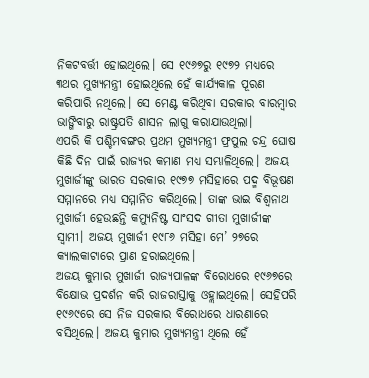ନିକଟବର୍ତ୍ତୀ ହୋଇଥିଲେ। ସେ ୧୯୬୭ରୁ ୧୯୭୨ ମଧ୍ୟରେ ୩ଥର ମୁଖ୍ୟମନ୍ତ୍ରୀ ହୋଇଥିଲେ ହେଁ କାର୍ଯ୍ୟକାଳ ପୂରଣ କରିପାରି ନଥିଲେ। ସେ ମେଣ୍ଟ କରିଥିବା ସରକାର ବାରମ୍ବାର ଭାଙ୍ଗିବାରୁ ରାଷ୍ଟ୍ରପତି ଶାସନ ଲାଗୁ କରାଯାଉଥିଲା।
ଏପରି କି ପଶ୍ଚିମବଙ୍ଗର ପ୍ରଥମ ମୁଖ୍ୟମନ୍ତ୍ରୀ ଫ୍ରପୁଲ ଚନ୍ଦ୍ର ଘୋଷ କିଛି ଦିନ ପାଇଁ ରାଜ୍ୟର କମାଣ ମଧ୍ୟ ସମ୍ଭାଳିଥିଲେ। ଅଜୟ ମୁଖାର୍ଜୀଙ୍କୁ ଭାରତ ସରକାର ୧୯୭୭ ମସିହାରେ ପଦ୍ମ ବିଭୂଷଣ ସମ୍ମାନରେ ମଧ୍ୟ ସମ୍ମାନିତ କରିଥିଲେ। ତାଙ୍କ ଭାଇ ବିଶ୍ୱନାଥ ମୁଖାର୍ଜୀ ହେଉଛନ୍ତି କମ୍ୟୁନିଷ୍ଟ ସାଂସଦ ଗୀତା ମୁଖାର୍ଜୀଙ୍କ ସ୍ୱାମୀ। ଅଜୟ ମୁଖାର୍ଜୀ ୧୯୮୬ ମସିହା ମେ’ ୨୭ରେ କ୍ୟାଲକାଟାରେ ପ୍ରାଣ ହରାଇଥିଲେ।
ଅଜୟ କୁମାର ମୁଖାର୍ଜୀ ରାଜ୍ୟପାଳଙ୍କ ବିରୋଧରେ ୧୯୬୭ରେ ବିକ୍ଷୋଭ ପ୍ରଦର୍ଶନ କରି ରାଜରାସ୍ତାକୁ ଓହ୍ଲାଇଥିଲେ। ସେହିପରି ୧୯୬୯ରେ ସେ ନିଜ ସରକାର ବିରୋଧରେ ଧାରଣାରେ ବସିଥିଲେ। ଅଜୟ କୁମାର ମୁଖ୍ୟମନ୍ତ୍ରୀ ଥିଲେ ହେଁ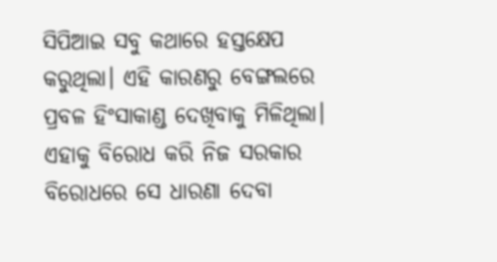ସିପିଆଇ ସବୁ କଥାରେ ହସ୍ତକ୍ଷେପ କରୁଥିଲା। ଏହି କାରଣରୁ ବେଙ୍ଗଲରେ ପ୍ରବଳ ହିଂସାକାଣ୍ଡ ଦେଖିବାକୁ ମିଳିଥିଲା। ଏହାକୁ ବିରୋଧ କରି ନିଜ ସରକାର ବିରୋଧରେ ସେ ଧାରଣା ଦେବା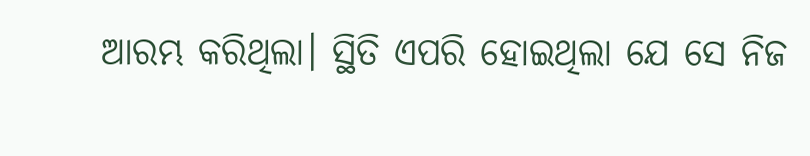ଆରମ୍ଭ କରିଥିଲା। ସ୍ଥିତି ଏପରି ହୋଇଥିଲା ଯେ ସେ ନିଜ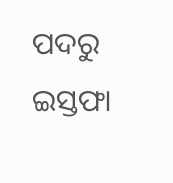ପଦରୁ ଇସ୍ତଫା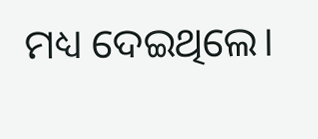ମଧ୍ୟ ଦେଇଥିଲେ।